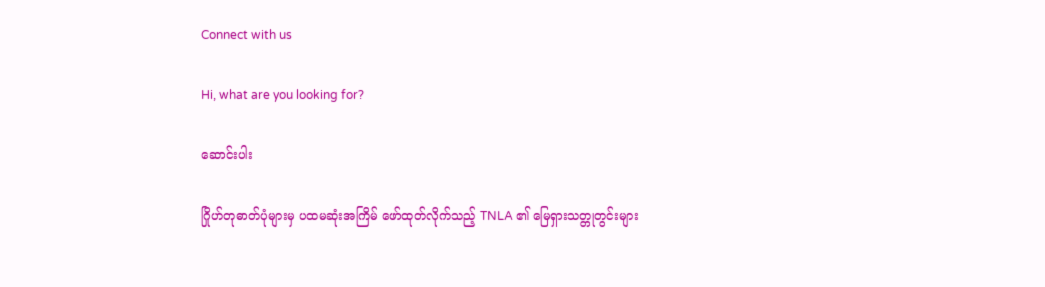Connect with us

Hi, what are you looking for?

ဆောင်းပါး

ဂြိုဟ်တုဓာတ်ပုံများမှ ပထမဆုံးအကြိမ် ဖော်ထုတ်လိုက်သည့် TNLA ၏ မြေရှားသတ္တုတွင်းများ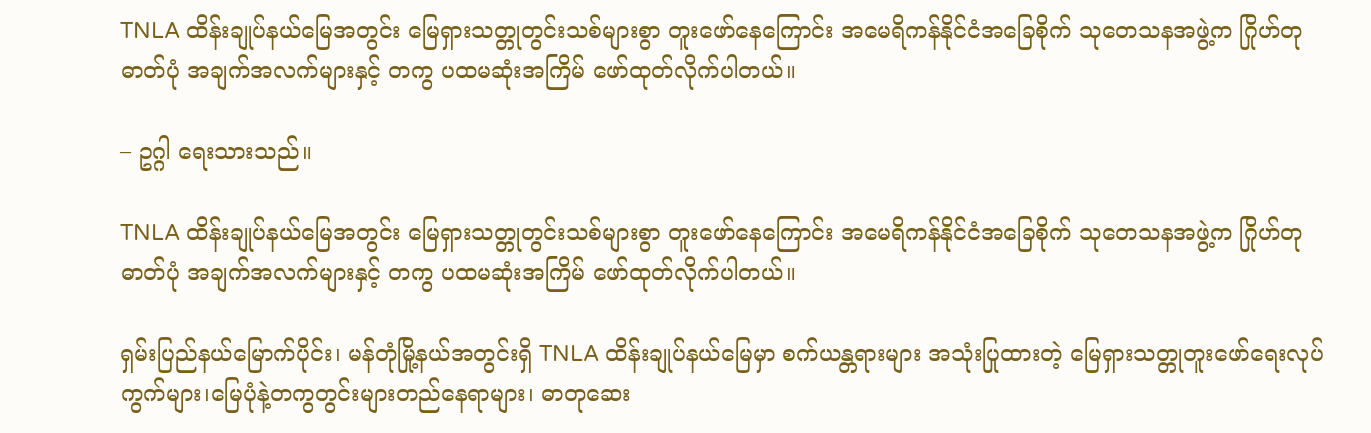TNLA ထိန်းချုပ်နယ်မြေအတွင်း မြေရှားသတ္တုတွင်းသစ်များစွာ တူးဖော်နေကြောင်း အမေရိကန်နိုင်ငံအခြေစိုက် သုတေသနအဖွဲ့က ဂြိုဟ်တုဓာတ်ပုံ အချက်အလက်များနှင့် တကွ ပထမဆုံးအကြိမ် ဖော်ထုတ်လိုက်ပါတယ်။

– ဥဂ္ဂါ ရေးသားသည်။

TNLA ထိန်းချုပ်နယ်မြေအတွင်း မြေရှားသတ္တုတွင်းသစ်များစွာ တူးဖော်နေကြောင်း အမေရိကန်နိုင်ငံအခြေစိုက် သုတေသနအဖွဲ့က ဂြိုဟ်တုဓာတ်ပုံ အချက်အလက်များနှင့် တကွ ပထမဆုံးအကြိမ် ဖော်ထုတ်လိုက်ပါတယ်။

ရှမ်းပြည်နယ်မြောက်ပိုင်း၊ မန်တုံမြို့နယ်အတွင်းရှိ TNLA ထိန်းချုပ်နယ်မြေမှာ စက်ယန္တရားများ အသုံးပြုထားတဲ့ မြေရှားသတ္တုတူးဖော်ရေးလုပ်ကွက်များ၊မြေပုံနဲ့တကွတွင်းများတည်နေရာများ၊ ဓာတုဆေး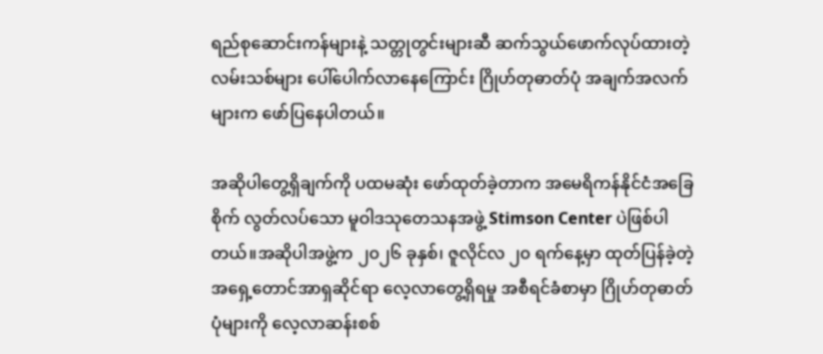ရည်စုဆောင်းကန်များနဲ့ သတ္တုတွင်းများဆီ ဆက်သွယ်ဖောက်လုပ်ထားတဲ့ လမ်းသစ်များ ပေါ်ပေါက်လာနေကြောင်း ဂြိုဟ်တုဓာတ်ပုံ အချက်အလက်များက ဖော်ပြနေပါတယ်။

အဆိုပါတွေ့ရှိချက်ကို ပထမဆုံး ဖော်ထုတ်ခဲ့တာက အမေရိကန်နိုင်ငံအခြေစိုက် လွတ်လပ်သော မူဝါဒသုတေသနအဖွဲ့ Stimson Center ပဲဖြစ်ပါတယ်။အဆိုပါအဖွဲ့က ၂၀၂၆ ခုနှစ်၊ ဇူလိုင်လ ၂၀ ရက်နေ့မှာ ထုတ်ပြန်ခဲ့တဲ့ အရှေ့တောင်အာရှဆိုင်ရာ လေ့လာတွေ့ရှိရမှု အစီရင်ခံစာမှာ ဂြိုဟ်တုဓာတ်ပုံများကို လေ့လာဆန်းစစ်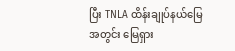ပြီး TNLA ထိန်းချုပ်နယ်မြေအတွင်း မြေရှား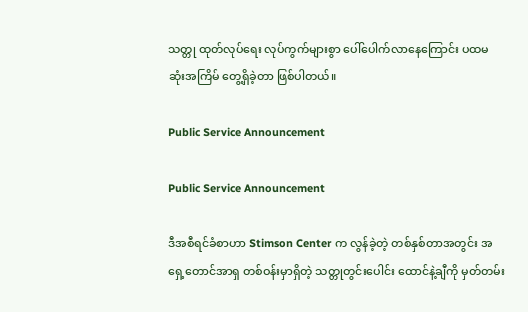သတ္တု ထုတ်လုပ်‌ရေး လုပ်ကွက်များစွာ ပေါ်ပေါက်လာနေကြောင်း ပထမဆုံးအကြိမ် တွေ့ရှိခဲ့တာ ဖြစ်ပါတယ်။

Public Service Announcement

Public Service Announcement

ဒီအစီရင်ခံစာဟာ Stimson Center က လွန်ခဲ့တဲ့ တစ်နှစ်တာအတွင်း အရှေ့တောင်အာရှ တစ်ဝန်းမှာရှိတဲ့ သတ္တုတွင်းပေါင်း ထောင်နဲ့ချီကို မှတ်တမ်း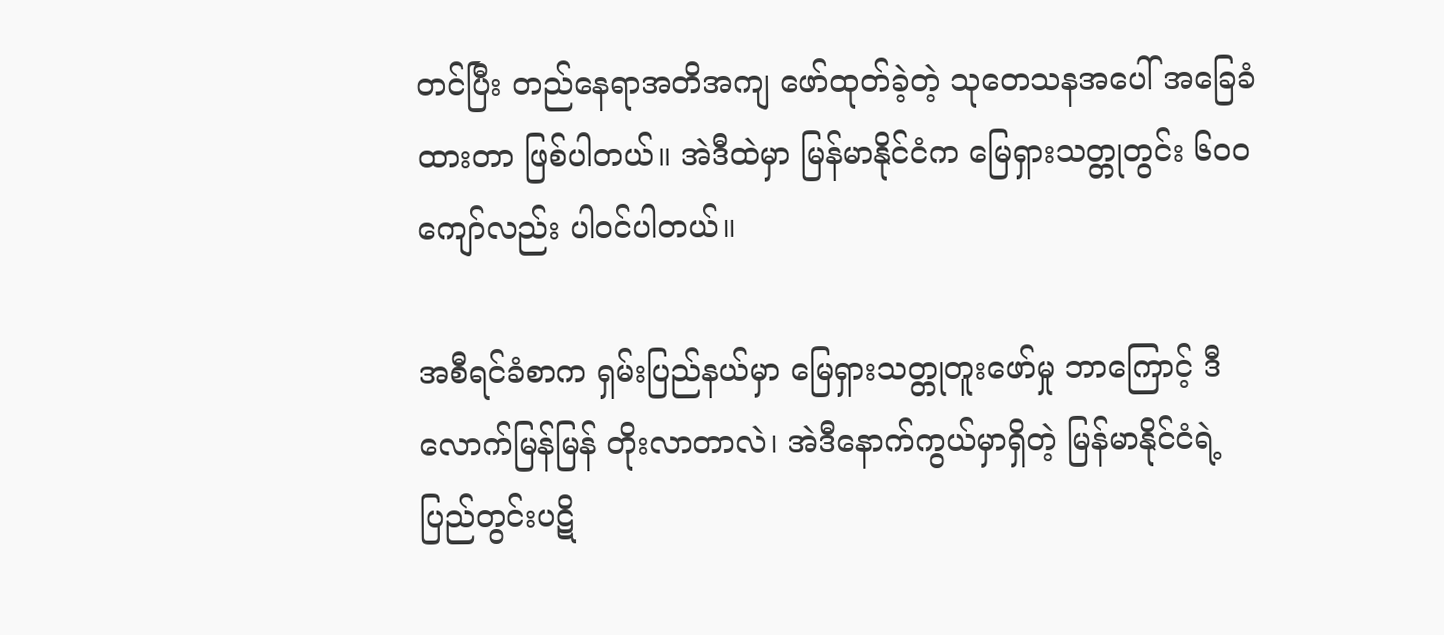တင်ပြီး တည်နေရာအတိအကျ ဖော်ထုတ်ခဲ့တဲ့ သုတေသနအပေါ် အခြေခံထားတာ ဖြစ်ပါတယ်။ အဲဒီထဲမှာ မြန်မာနိုင်ငံက မြေရှားသတ္တုတွင်း ၆၀၀ ကျော်လည်း ပါဝင်ပါတယ်။

အစီရင်ခံစာက ရှမ်းပြည်နယ်မှာ မြေရှားသတ္တုတူးဖော်မှု ဘာကြောင့် ဒီလောက်မြန်မြန် တိုးလာတာလဲ၊ အဲဒီနောက်ကွယ်မှာရှိတဲ့ မြန်မာနိုင်ငံရဲ့ ပြည်တွင်းပဋိ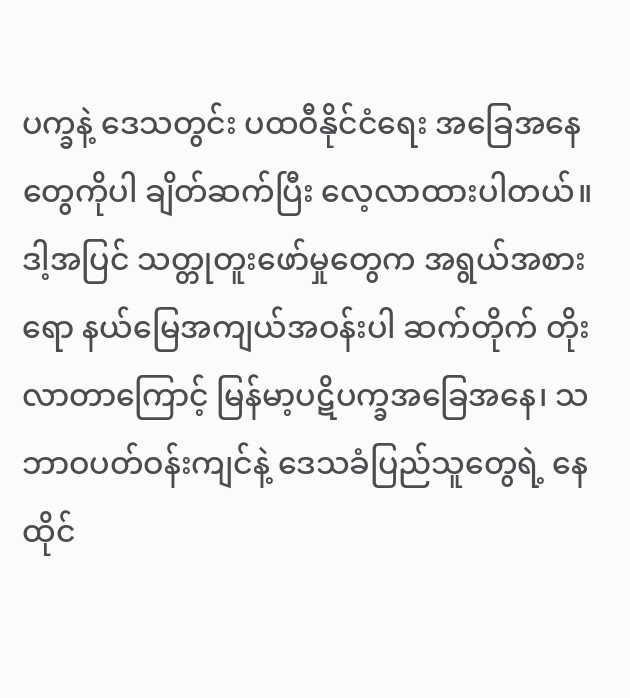ပက္ခနဲ့ ဒေသတွင်း ပထဝီနိုင်ငံရေး အခြေအနေတွေကိုပါ ချိတ်ဆက်ပြီး လေ့လာထားပါတယ်။ ဒါ့အပြင် သတ္တုတူးဖော်မှုတွေက အရွယ်အစားရော နယ်မြေအကျယ်အဝန်းပါ ဆက်တိုက် တိုးလာတာကြောင့် မြန်မာ့ပဋိပက္ခအခြေအနေ၊ သဘာဝပတ်ဝန်းကျင်နဲ့ ဒေသခံပြည်သူတွေရဲ့ နေထိုင်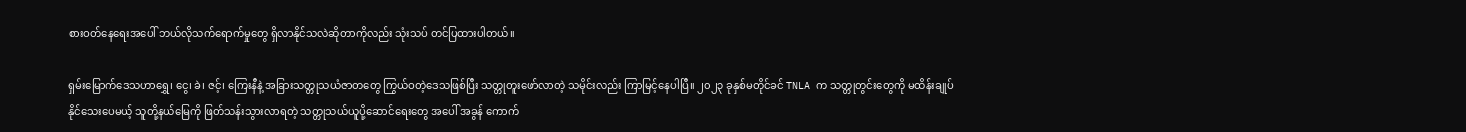စားဝတ်နေရေးအပေါ် ဘယ်လိုသက်ရောက်မှုတွေ ရှိလာနိုင်သလဲဆိုတာကိုလည်း သုံးသပ် တင်ပြထားပါတယ်။

ရှမ်းမြောက်ဒေသဟာရွှေ၊ ငွေ၊ ခဲ၊ ဇင့်၊ ကြေးနီနဲ့ အခြားသတ္တုသယံဇာတတွေ ကြွယ်ဝတဲ့ဒေသဖြစ်ပြီး သတ္တုတူးဖော်လာတဲ့ သမိုင်းလည်း ကြာမြင့်နေပါပြီ။ ၂၀၂၃ ခုနှစ်မတိုင်ခင် TNLA က သတ္တုတွင်းတွေကို မထိန်းချုပ်နိုင်သေးပေမယ့် သူတို့နယ်မြေကို ဖြတ်သန်းသွားလာရတဲ့ သတ္တုသယ်ယူပို့ဆောင်ရေးတွေ အပေါ် အခွန် ကောက်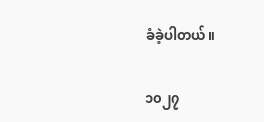ခံခဲ့ပါတယ်။

၁၀၂၇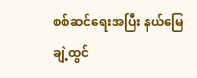စစ်ဆင်ရေးအပြီး နယ်မြေချဲ့ထွင်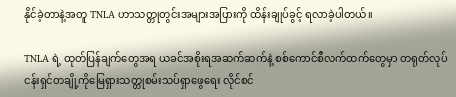နိုင်ခဲ့တာနဲ့အတူ TNLA ဟာသတ္တုတွင်းအများအပြားကို ထိန်းချုပ်ခွင့် ရလာခဲ့ပါတယ်။

TNLA ရဲ့ ထုတ်ပြန်ချက်တွေအရ ယခင်အစိုးရအဆက်ဆက်နဲ့ စစ်ကောင်စီလက်ထက်တွေမှာ တရုတ်လုပ်ငန်းရှင်တချို့ကိုမြေရှားသတ္တုစမ်းသပ်ရှာဖွေရေး လိုင်စင်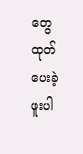တွေ ထုတ်ပေးခဲ့ဖူးပါ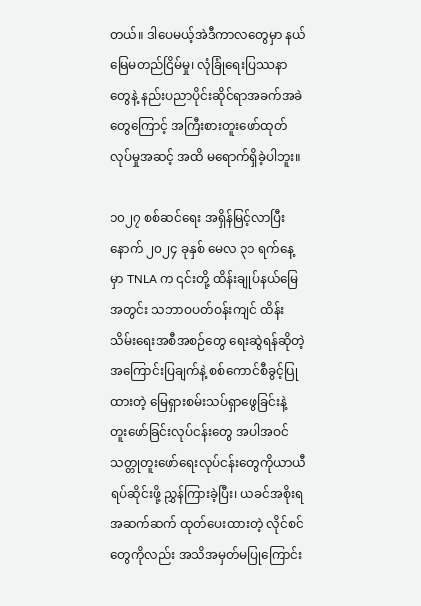တယ်။ ဒါပေမယ့်အဲဒီကာလတွေမှာ နယ်မြေမတည်ငြိမ်မှု၊ လုံခြုံရေးပြဿနာတွေနဲ့ နည်းပညာပိုင်းဆိုင်ရာအခက်အခဲတွေကြောင့် အကြီးစားတူးဖော်ထုတ်လုပ်မှုအဆင့် အထိ မရောက်ရှိခဲ့ပါဘူး။

၁၀၂၇ စစ်ဆင်ရေး အရှိန်မြင့်လာပြီးနောက် ၂၀၂၄ ခုနှစ် မေလ ၃၁ ရက်နေ့မှာ TNLA က ၎င်းတို့ ထိန်းချုပ်နယ်မြေအတွင်း သဘာဝပတ်ဝန်းကျင် ထိန်းသိမ်းရေးအစီအစဉ်တွေ ရေးဆွဲရန်ဆိုတဲ့အကြောင်းပြချက်နဲ့ စစ်ကောင်စီခွင့်ပြုထားတဲ့ မြေရှားစမ်းသပ်ရှာဖွေခြင်းနဲ့ တူးဖော်ခြင်းလုပ်ငန်းတွေ အပါအဝင် သတ္တုတူးဖော်ရေးလုပ်ငန်းတွေကိုယာယီရပ်ဆိုင်းဖို့ ညွှန်ကြားခဲ့ပြီး၊ ယခင်အစိုးရ အဆက်ဆက် ထုတ်ပေးထားတဲ့ လိုင်စင်တွေကိုလည်း အသိအမှတ်မပြုကြောင်း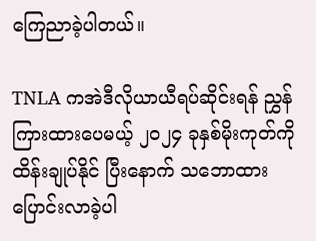ကြေညာခဲ့ပါတယ်။

TNLA ကအဲဒီလိုယာယီရပ်ဆိုင်းရန် ညွှန်ကြားထားပေမယ့် ၂၀၂၄ ခုနှစ်မိုးကုတ်ကို ထိန်းချုပ်နိုင် ပြီးနောက် သဘောထား ပြောင်းလာခဲ့ပါ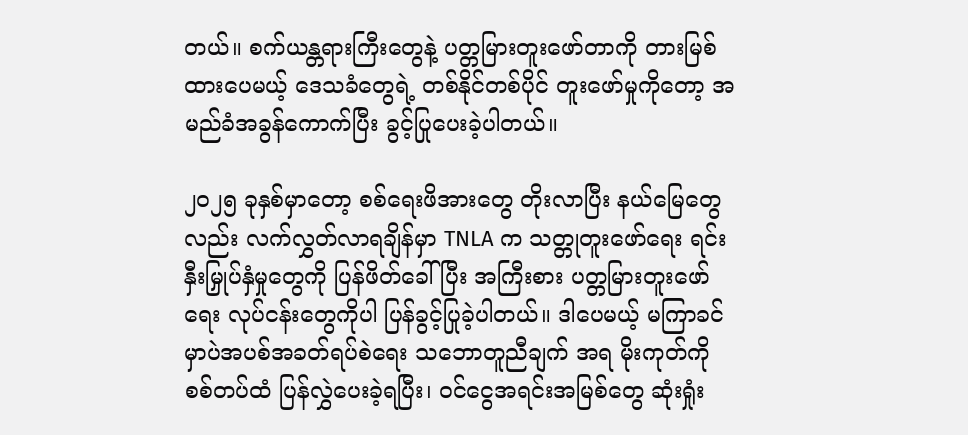တယ်။ စက်ယန္တရားကြီးတွေနဲ့ ပတ္တမြားတူးဖော်တာကို တားမြစ်ထားပေမယ့် ဒေသခံတွေရဲ့ တစ်နိုင်တစ်ပိုင် တူးဖော်မှုကိုတော့ အမည်ခံအခွန်ကောက်ပြီး ခွင့်ပြုပေးခဲ့ပါတယ်။

၂၀၂၅ ခုနှစ်မှာတော့ စစ်ရေးဖိအားတွေ တိုးလာပြီး နယ်မြေတွေလည်း လက်လွှတ်လာရချိန်မှာ TNLA က သတ္တုတူးဖော်ရေး ရင်းနှီးမြှုပ်နှံမှုတွေကို ပြန်ဖိတ်ခေါ်ပြီး အကြီးစား ပတ္တမြားတူးဖော်ရေး လုပ်ငန်းတွေကိုပါ ပြန်ခွင့်ပြုခဲ့ပါတယ်။ ဒါပေမယ့် မကြာခင်မှာပဲအပစ်အခတ်ရပ်စဲရေး သဘောတူညီချက် အရ မိုးကုတ်ကို စစ်တပ်ထံ ပြန်လွှဲပေးခဲ့ရပြီး၊ ဝင်ငွေအရင်းအမြစ်တွေ ဆုံးရှုံး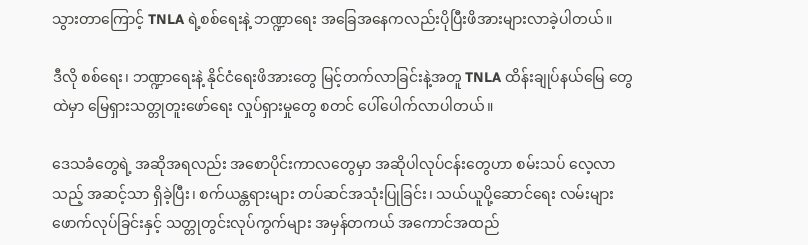သွားတာကြောင့် TNLA ရဲ့စစ်ရေးနဲ့ ဘဏ္ဍာရေး အခြေအနေကလည်းပိုပြီးဖိအားများလာခဲ့ပါတယ်။

ဒီလို စစ်ရေး၊ ဘဏ္ဍာရေးနဲ့ နိုင်ငံရေးဖိအားတွေ မြင့်တက်လာခြင်းနဲ့အတူ TNLA ထိန်းချုပ်နယ်မြေ တွေထဲမှာ မြေရှားသတ္တုတူးဖော်ရေး လှုပ်ရှားမှုတွေ စတင် ပေါ်ပေါက်လာပါတယ်။

ဒေသခံတွေရဲ့ အဆိုအရလည်း အစောပိုင်းကာလတွေမှာ အဆိုပါလုပ်ငန်းတွေဟာ စမ်းသပ် လေ့လာသည့် အဆင့်သာ ရှိခဲ့ပြီး၊ စက်ယန္တရားများ တပ်ဆင်အသုံးပြုခြင်း၊ သယ်ယူပို့ဆောင်ရေး လမ်းများ ဖောက်လုပ်ခြင်းနှင့် သတ္တုတွင်းလုပ်ကွက်များ အမှန်တကယ် အကောင်အထည်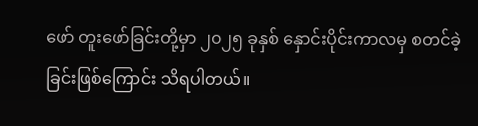ဖော် တူးဖော်ခြင်းတို့မှာ ၂၀၂၅ ခုနှစ် နှောင်းပိုင်းကာလမှ စတင်ခဲ့ခြင်းဖြစ်ကြောင်း သိရပါတယ်။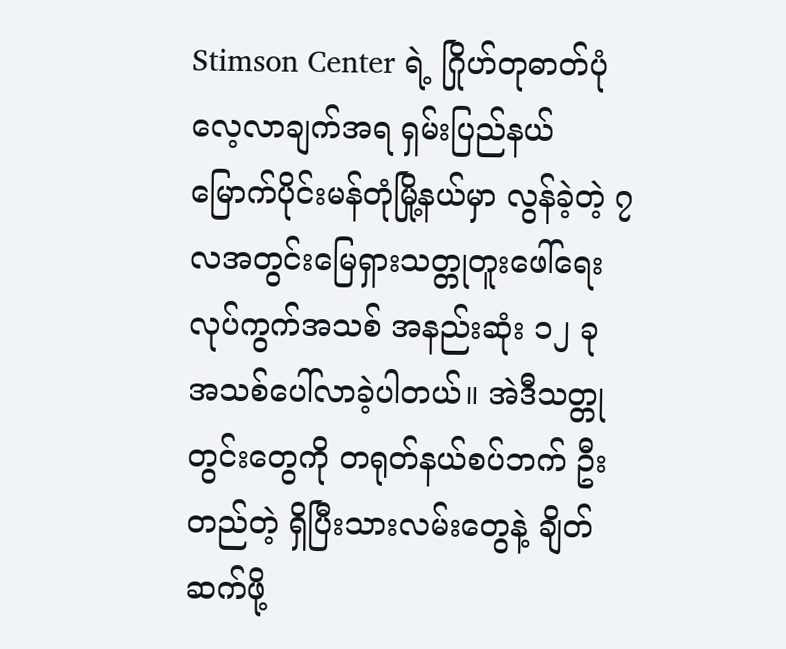Stimson Center ရဲ့ ဂြိုဟ်တုဓာတ်ပုံ လေ့လာချက်အရ ရှမ်းပြည်နယ်မြောက်ပိုင်းမန်တုံမြို့နယ်မှာ လွန်ခဲ့တဲ့ ၇ လအတွင်းမြေရှားသတ္တုတူးဖေါ်ရေး လုပ်ကွက်အသစ် အနည်းဆုံး ၁၂ ခု အသစ်ပေါ်လာခဲ့ပါတယ်။ အဲဒီသတ္တုတွင်းတွေကို တရုတ်နယ်စပ်ဘက် ဦးတည်တဲ့ ရှိပြီးသားလမ်းတွေနဲ့ ချိတ်ဆက်ဖို့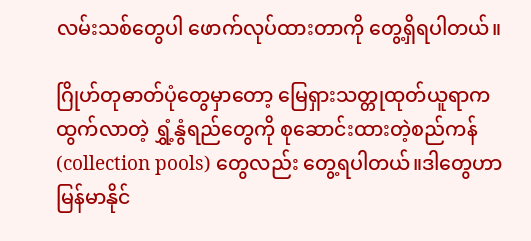လမ်းသစ်တွေပါ ဖောက်လုပ်ထားတာကို တွေ့ရှိရပါတယ်။

ဂြိုဟ်တုဓာတ်ပုံတွေမှာတော့ မြေရှားသတ္တုထုတ်ယူရာက ထွက်လာတဲ့ ရွှံ့နွံရည်တွေကို စုဆောင်းထားတဲ့စည်ကန်(collection pools) တွေလည်း တွေ့ရပါတယ်။ဒါတွေဟာ မြန်မာနိုင်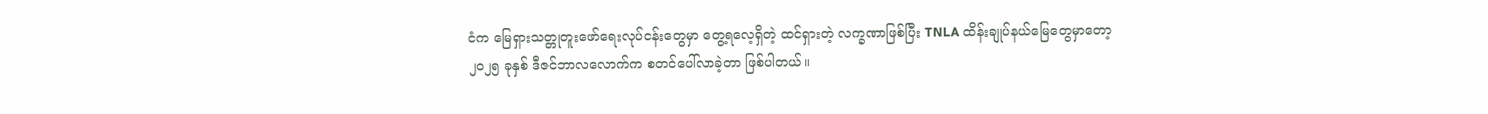ငံက မြေရှားသတ္တုတူးဖော်ရေးလုပ်ငန်းတွေမှာ တွေ့ရလေ့ရှိတဲ့ ထင်ရှားတဲ့ လက္ခဏာဖြစ်ပြီး TNLA ထိန်းချုပ်နယ်မြေတွေမှာတော့ ၂၀၂၅ ခုနှစ် ဒီဇင်ဘာလလောက်က စတင်ပေါ်လာခဲ့တာ ဖြစ်ပါတယ်။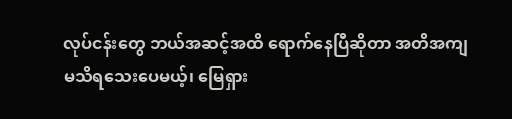လုပ်ငန်းတွေ ဘယ်အဆင့်အထိ ရောက်နေပြီဆိုတာ အတိအကျ မသိရသေးပေမယ့်၊ မြေရှား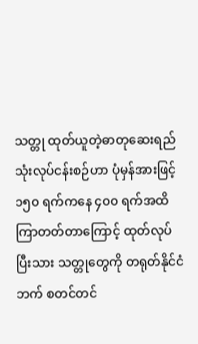သတ္တု ထုတ်ယူတဲ့ဓာတုဆေးရည်သုံးလုပ်ငန်းစဉ်ဟာ ပုံမှန်အားဖြင့် ၁၅၀ ရက်ကနေ ၄၀၀ ရက်အထိ ကြာတတ်တာကြောင့် ထုတ်လုပ်ပြီးသား သတ္တုတွေကို တရုတ်နိုင်ငံဘက် စတင်တင်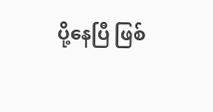ပို့နေပြီ ဖြစ်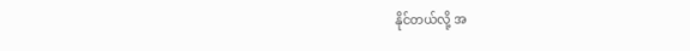နိုင်တယ်လို့ အ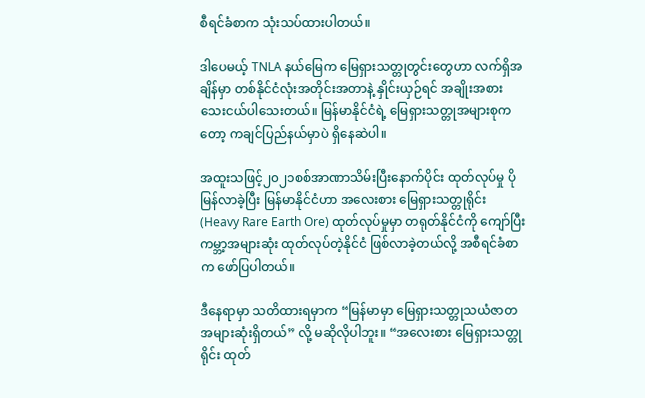စီရင်ခံစာက သုံးသပ်ထားပါတယ်။

ဒါပေမယ့် TNLA နယ်မြေက မြေရှားသတ္တုတွင်းတွေဟာ လက်ရှိအချိန်မှာ တစ်နိုင်ငံလုံးအတိုင်းအတာနဲ့ နှိုင်းယှဉ်ရင် အချိုးအစားသေးငယ်ပါသေးတယ်။ မြန်မာနိုင်ငံရဲ့ မြေရှားသတ္တုအများစုကတော့ ကချင်ပြည်နယ်မှာပဲ ရှိနေဆဲပါ။

အထူးသဖြင့်၂၀၂၁စစ်အာဏာသိမ်းပြီးနောက်ပိုင်း ထုတ်လုပ်မှု ပိုမြန်လာခဲ့ပြီး မြန်မာနိုင်ငံဟာ အလေးစား မြေရှားသတ္တုရိုင်း (Heavy Rare Earth Ore) ထုတ်လုပ်မှုမှာ တရုတ်နိုင်ငံကို ကျော်ပြီး ကမ္ဘာ့အများဆုံး ထုတ်လုပ်တဲ့နိုင်ငံ ဖြစ်လာခဲ့တယ်လို့ အစီရင်ခံစာက ဖော်ပြပါတယ်။

ဒီနေရာမှာ သတိထားရမှာက “မြန်မာမှာ မြေရှားသတ္တုသယံဇာတ အများဆုံးရှိတယ်” လို့ မဆိုလိုပါဘူး။ “အလေးစား မြေရှားသတ္တုရိုင်း ထုတ်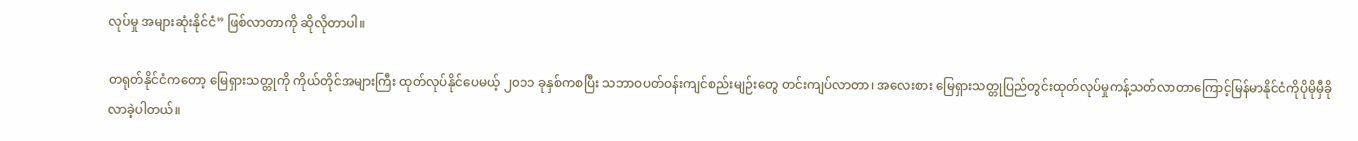လုပ်မှု အများဆုံးနိုင်ငံ” ဖြစ်လာတာကို ဆိုလိုတာပါ။

တရုတ်နိုင်ငံကတော့ မြေရှားသတ္တုကို ကိုယ်တိုင်အများကြီး ထုတ်လုပ်နိုင်ပေမယ့် ၂၀၁၁ ခုနှစ်ကစပြီး သဘာဝပတ်ဝန်းကျင်စည်းမျဉ်းတွေ တင်းကျပ်လာတာ၊ အလေးစား မြေရှားသတ္တုပြည်တွင်းထုတ်လုပ်မှုကန့်သတ်လာတာကြောင့်မြန်မာနိုင်ငံကိုပိုမိုမှီခိုလာခဲ့ပါတယ်။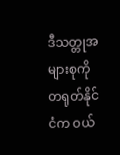ဒီသတ္တုအများစုကို တရုတ်နိုင်ငံက ဝယ်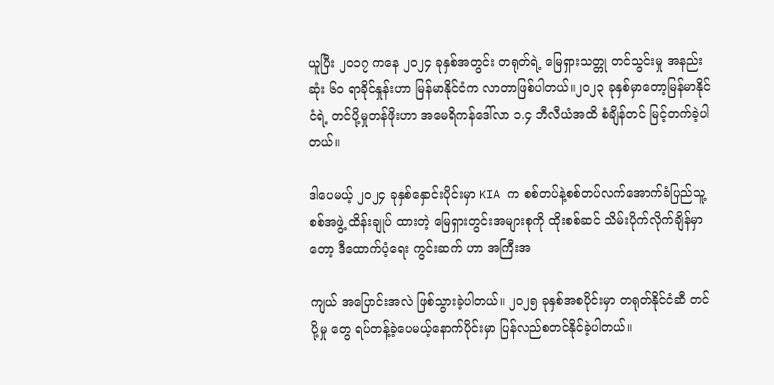ယူပြီး ၂၀၁၇ ကနေ ၂၀၂၄ ခုနှစ်အတွင်း တရုတ်ရဲ့ မြေရှားသတ္တု တင်သွင်းမှု အနည်းဆုံး ၆၀ ရာခိုင်နှုန်းဟာ မြန်မာနိုင်ငံက လာတာဖြစ်ပါတယ်။၂၀၂၃ ခုနှစ်မှာတော့မြန်မာနိုင်ငံရဲ့ တင်ပို့မှုတန်ဖိုးဟာ အမေရိကန်ဒေါ်လာ ၁.၄ ဘီလီယံအထိ စံချိန်တင် မြင့်တက်ခဲ့ပါတယ်။

ဒါပေမယ့် ၂၀၂၄ ခုနှစ်နှောင်းပိုင်းမှာ KIA က စစ်တပ်နဲ့စစ်တပ်လက်အောက်ခံပြည်သူ့စစ်အဖွဲ့ ထိန်းချုပ် ထားတဲ့ မြေရှားတွင်းအများစုကို ထိုးစစ်ဆင် သိမ်းပိုက်လိုက်ချိန်မှာတော့ ဒီထောက်ပံ့ရေး ကွင်းဆက် ဟာ အကြီးအ

ကျယ် အပြောင်းအလဲ ဖြစ်သွားခဲ့ပါတယ်။ ၂၀၂၅ ခုနှစ်အစပိုင်းမှာ တရုတ်နိုင်ငံဆီ တင်ပို့မှု တွေ ရပ်တန့်ခဲ့ပေမယ့်နောက်ပိုင်းမှာ ပြန်လည်စတင်နိုင်ခဲ့ပါတယ်။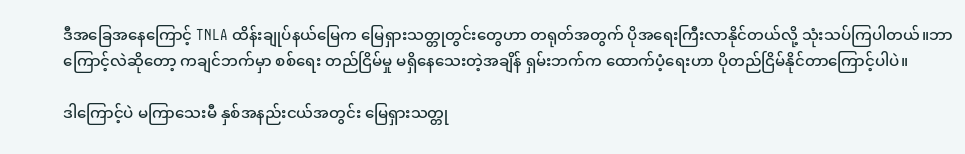ဒီအခြေအနေကြောင့် TNLA ထိန်းချုပ်နယ်မြေက မြေရှားသတ္တုတွင်းတွေဟာ တရုတ်အတွက် ပိုအရေးကြီးလာနိုင်တယ်လို့ သုံးသပ်ကြပါတယ်။ဘာကြောင့်လဲဆိုတော့ ကချင်ဘက်မှာ စစ်ရေး တည်ငြိမ်မှု မရှိနေသေးတဲ့အချိန် ရှမ်းဘက်က ထောက်ပံ့ရေးဟာ ပိုတည်ငြိမ်နိုင်တာကြောင့်ပါပဲ။

ဒါကြောင့်ပဲ မကြာသေးမီ နှစ်အနည်းငယ်အတွင်း မြေရှားသတ္တု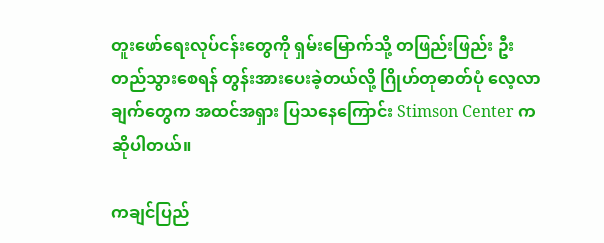တူးဖော်ရေးလုပ်ငန်းတွေကို ရှမ်းမြောက်သို့ တဖြည်းဖြည်း ဦးတည်သွားစေရန် တွန်းအားပေးခဲ့တယ်လို့ ဂြိုဟ်တုဓာတ်ပုံ လေ့လာချက်တွေက အထင်အရှား ပြသနေကြောင်း Stimson Center က ဆိုပါတယ်။

ကချင်ပြည်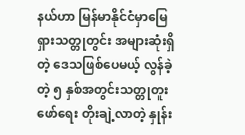နယ်ဟာ မြန်မာနိုင်ငံမှာမြေရှားသတ္တုတွင်း အများဆုံးရှိတဲ့ ဒေသဖြစ်ပေမယ့် လွန်ခဲ့တဲ့ ၅ နှစ်အတွင်းသတ္တုတူးဖော်ရေး တိုးချဲ့လာတဲ့ နှုန်း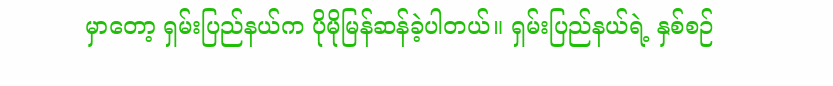မှာတော့ ရှမ်းပြည်နယ်က ပိုမိုမြန်ဆန်ခဲ့ပါတယ်။ ရှမ်းပြည်နယ်ရဲ့ နှစ်စဉ်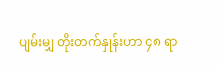ပျမ်းမျှ တိုးတက်နှုန်းဟာ ၄၈ ရာ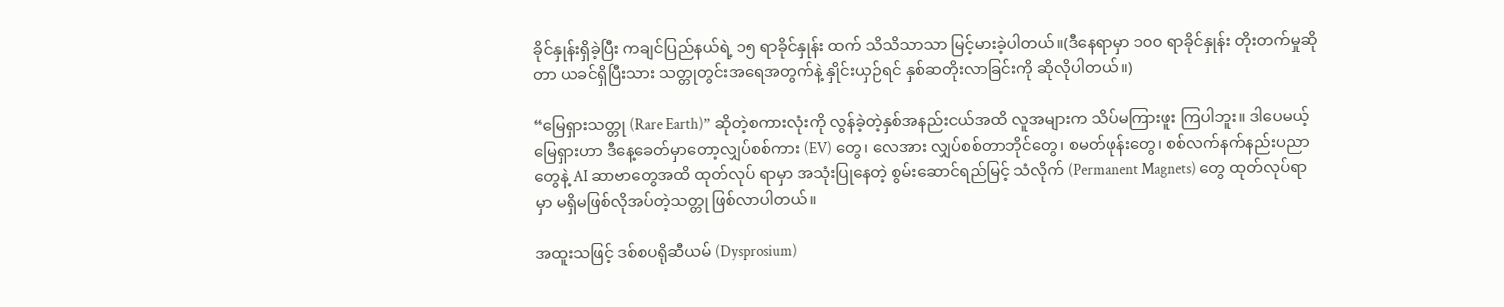ခိုင်နှုန်းရှိခဲ့ပြီး ကချင်ပြည်နယ်ရဲ့ ၁၅ ရာခိုင်နှုန်း ထက် သိသိသာသာ မြင့်မားခဲ့ပါတယ်။(ဒီနေရာမှာ ၁၀၀ ရာခိုင်နှုန်း တိုးတက်မှုဆိုတာ ယခင်ရှိပြီးသား သတ္တုတွင်းအရေအတွက်နဲ့ နှိုင်းယှဉ်ရင် နှစ်ဆတိုးလာခြင်းကို ဆိုလိုပါတယ်။)

“မြေရှားသတ္တု (Rare Earth)” ဆိုတဲ့စကားလုံးကို လွန်ခဲ့တဲ့နှစ်အနည်းငယ်အထိ လူအများက သိပ်မကြားဖူး ကြပါဘူး။ ဒါပေမယ့် မြေရှားဟာ ဒီနေ့ခေတ်မှာတော့လျှပ်စစ်ကား (EV) တွေ၊ လေအား လျှပ်စစ်တာဘိုင်တွေ၊ စမတ်ဖုန်းတွေ၊ စစ်လက်နက်နည်းပညာတွေနဲ့ AI ဆာဗာတွေအထိ ထုတ်လုပ် ရာမှာ အသုံးပြုနေတဲ့ စွမ်းဆောင်ရည်မြင့် သံလိုက် (Permanent Magnets) တွေ ထုတ်လုပ်ရာမှာ မရှိမဖြစ်လိုအပ်တဲ့သတ္တု ဖြစ်လာပါတယ်။

အထူးသဖြင့် ဒစ်စပရိုဆီယမ် (Dysprosium)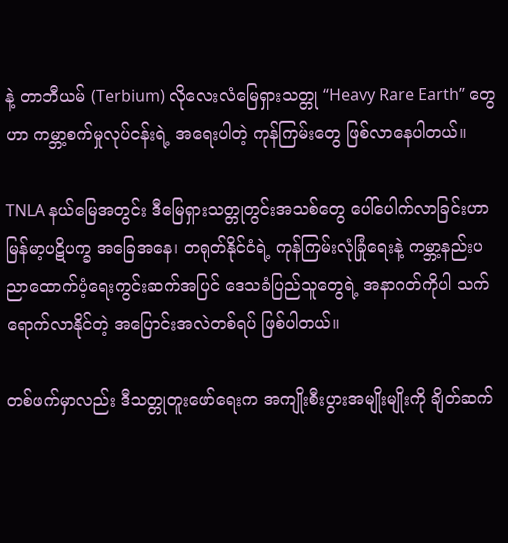နဲ့ တာဘီယမ် (Terbium) လိုလေးလံမြေရှားသတ္တု “Heavy Rare Earth” တွေဟာ ကမ္ဘာ့စက်မှုလုပ်ငန်းရဲ့ အရေးပါတဲ့ ကုန်ကြမ်းတွေ ဖြစ်လာနေပါတယ်။

TNLA နယ်မြေအတွင်း ဒီမြေရှားသတ္တုတွင်းအသစ်တွေ ပေါ်ပေါက်လာခြင်းဟာ မြန်မာ့ပဋိပက္ခ အခြေအနေ၊ တရုတ်နိုင်ငံရဲ့ ကုန်ကြမ်းလုံခြုံရေးနဲ့ ကမ္ဘာ့နည်းပညာထောက်ပံ့ရေးကွင်းဆက်အပြင် ဒေသခံပြည်သူတွေရဲ့ အနာဂတ်ကိုပါ သက်ရောက်လာနိုင်တဲ့ အပြောင်းအလဲတစ်ရပ် ဖြစ်ပါတယ်။

တစ်ဖက်မှာလည်း ဒီသတ္တုတူးဖော်ရေးက အကျိုးစီးပွားအမျိုးမျိုးကို ချိတ်ဆက်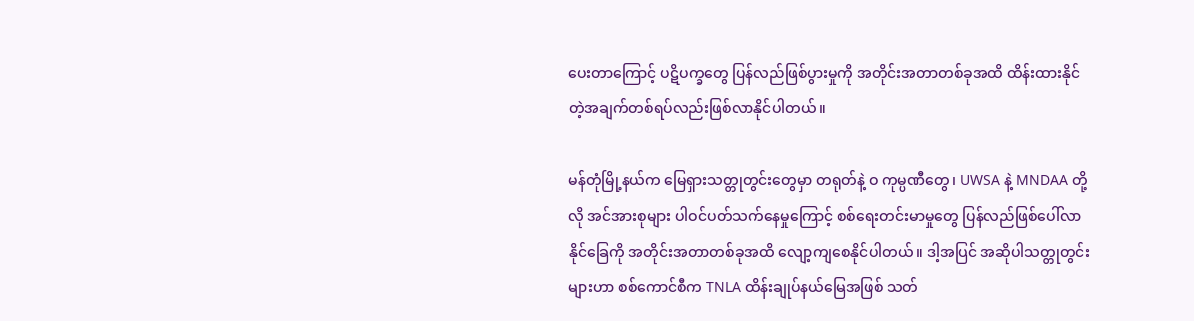ပေးတာကြောင့် ပဋိပက္ခတွေ ပြန်လည်ဖြစ်ပွားမှုကို အတိုင်းအတာတစ်ခုအထိ ထိန်းထားနိုင်တဲ့အချက်တစ်ရပ်လည်းဖြစ်လာနိုင်ပါတယ်။

မန်တုံမြို့နယ်က မြေရှားသတ္တုတွင်းတွေမှာ တရုတ်နဲ့ ဝ ကုမ္ပဏီတွေ၊ UWSA နဲ့ MNDAA တို့လို အင်အားစုများ ပါဝင်ပတ်သက်နေမှုကြောင့် စစ်ရေးတင်းမာမှုတွေ ပြန်လည်ဖြစ်ပေါ်လာနိုင်ခြေကို အတိုင်းအတာတစ်ခုအထိ လျော့ကျစေနိုင်ပါတယ်။ ဒါ့အပြင် အဆိုပါသတ္တုတွင်းများဟာ စစ်ကောင်စီက TNLA ထိန်းချုပ်နယ်မြေအဖြစ် သတ်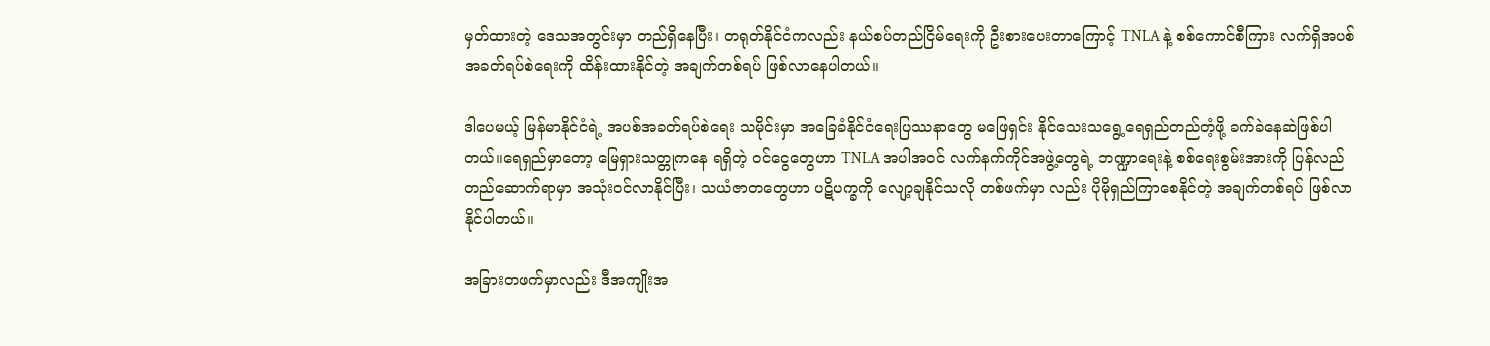မှတ်ထားတဲ့ ဒေသအတွင်းမှာ တည်ရှိနေပြီး၊ တရုတ်နိုင်ငံကလည်း နယ်စပ်တည်ငြိမ်ရေးကို ဦးစားပေးတာကြောင့် TNLA နဲ့ စစ်ကောင်စီကြား လက်ရှိအပစ်အခတ်ရပ်စဲရေးကို ထိန်းထားနိုင်တဲ့ အချက်တစ်ရပ် ဖြစ်လာနေပါတယ်။

ဒါပေမယ့် မြန်မာနိုင်ငံရဲ့ အပစ်အခတ်ရပ်စဲရေး သမိုင်းမှာ အခြေခံနိုင်ငံရေးပြဿနာတွေ မဖြေရှင်း နိုင်သေးသရွေ့ရေရှည်တည်တံ့ဖို့ ခက်ခဲနေဆဲဖြစ်ပါတယ်။ရေရှည်မှာတော့ မြေရှားသတ္တုကနေ ရရှိတဲ့ ဝင်ငွေတွေဟာ TNLA အပါအဝင် လက်နက်ကိုင်အဖွဲ့တွေရဲ့ ဘဏ္ဍာရေးနဲ့ စစ်ရေးစွမ်းအားကို ပြန်လည် တည်ဆောက်ရာမှာ အသုံးဝင်လာနိုင်ပြီး၊ သယံဇာတတွေဟာ ပဋိပက္ခကို လျော့ချနိုင်သလို တစ်ဖက်မှာ လည်း ပိုမိုရှည်ကြာစေနိုင်တဲ့ အချက်တစ်ရပ် ဖြစ်လာနိုင်ပါတယ်။

အခြားတဖက်မှာလည်း ဒီအကျိုးအ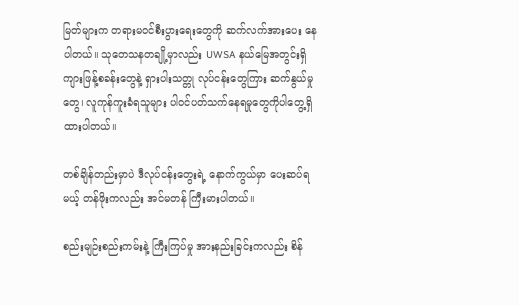မြတ်များက တရားမဝင်စီးပွားရေးတွေကို ဆက်လက်အားပေး နေပါတယ်။ သုတေသနတချို့မှာလည်း UWSA နယ်မြေအတွင်းရှိ ကျားဖြန့်စခန်းတွေနဲ့ ရှားပါးသတ္တု လုပ်ငန်းတွေကြား ဆက်နွယ်မှုတွေ၊ လူကုန်ကူးခံရသူများ ပါဝင်ပတ်သက်နေရမှုတွေကိုပါတွေ့ရှိထားပါတယ်။

တစ်ချိန်တည်းမှာပဲ ဒီလုပ်ငန်းတွေးရဲ့ နောက်ကွယ်မှာ ပေးဆပ်ရမယ့် တန်ဖိုးကလည်း အင်မတန် ကြီးမားပါတယ်။

စည်းမျဉ်းစည်းကမ်းနဲ့ ကြီးကြပ်မှု အားနည်းခြင်းကလည်း စိန်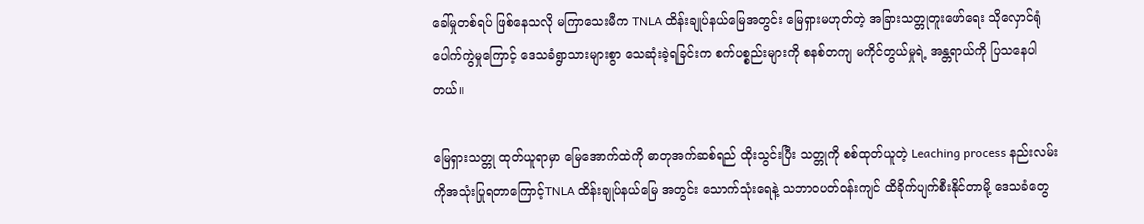ခေါ်မှုတစ်ရပ် ဖြစ်နေသလို မကြာသေးမီက TNLA ထိန်းချုပ်နယ်မြေအတွင်း မြေရှားမဟုတ်တဲ့ အခြားသတ္တုတူးဖော်ရေး သိုလှောင်ရုံ ပေါက်ကွဲမှုကြောင့် ဒေသခံရွာသားများစွာ သေဆုံးခဲ့ရခြင်းက စက်ပစ္စည်းများကို စနစ်တကျ မကိုင်တွယ်မှုရဲ့ အန္တရာယ်ကို ပြသနေပါတယ်။

မြေရှားသတ္တု ထုတ်ယူရာမှာ မြေအောက်ထဲကို ဓာတုအက်ဆစ်ရည် ထိုးသွင်းပြီး သတ္တုကို စစ်ထုတ်ယူတဲ့ Leaching process နည်းလမ်းကိုအသုံးပြုရတာကြောင့်TNLA ထိန်းချုပ်နယ်မြေ အတွင်း သောက်သုံးရေနဲ့ သဘာဝပတ်ဝန်းကျင် ထိခိုက်ပျက်စီးနိုင်တာမို့ ဒေသခံတွေ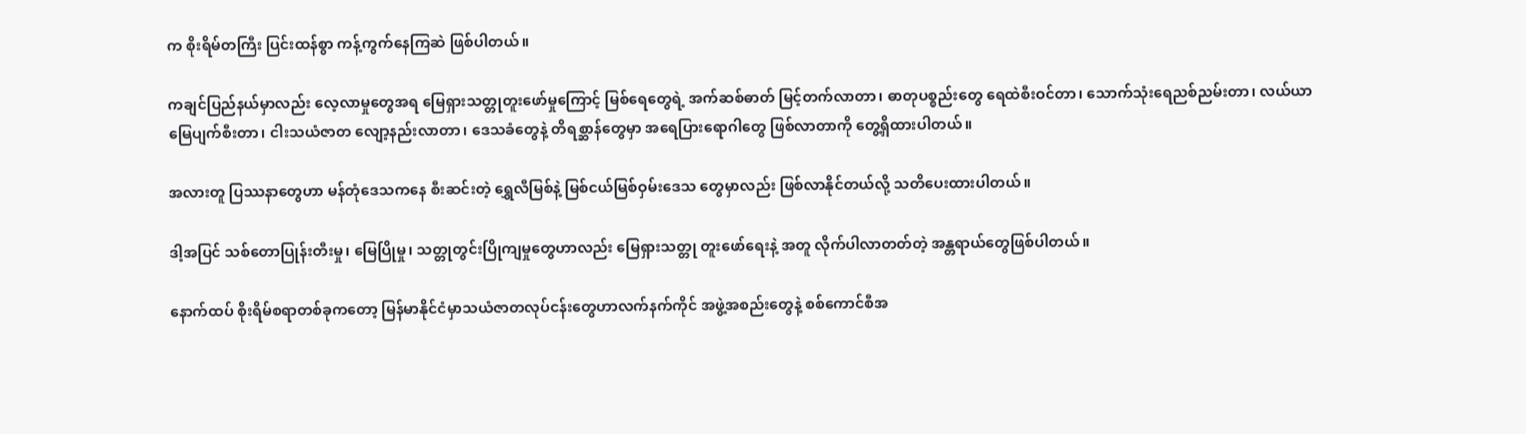က စိုးရိမ်တကြီး ပြင်းထန်စွာ ကန့်ကွက်နေကြဆဲ ဖြစ်ပါတယ်။

ကချင်ပြည်နယ်မှာလည်း လေ့လာမှုတွေအရ မြေရှားသတ္တုတူးဖော်မှုကြောင့် မြစ်ရေတွေရဲ့ အက်ဆစ်ဓာတ် မြင့်တက်လာတာ၊ ဓာတုပစ္စည်းတွေ ရေထဲစီးဝင်တာ၊ သောက်သုံးရေညစ်ညမ်းတာ၊ လယ်ယာမြေပျက်စီးတာ၊ ငါးသယံဇာတ လျော့နည်းလာတာ၊ ဒေသခံတွေနဲ့ တိရစ္ဆာန်တွေမှာ အရေပြားရောဂါတွေ ဖြစ်လာတာကို တွေ့ရှိထားပါတယ်။

အလားတူ ပြဿနာတွေဟာ မန်တုံဒေသကနေ စီးဆင်းတဲ့ ရွှေလီမြစ်နဲ့ မြစ်ငယ်မြစ်ဝှမ်းဒေသ တွေမှာလည်း ဖြစ်လာနိုင်တယ်လို့ သတိပေးထားပါတယ်။

ဒါ့အပြင် သစ်တောပြုန်းတီးမှု၊ မြေပြိုမှု၊ သတ္တုတွင်းပြိုကျမှုတွေဟာလည်း မြေရှားသတ္တု တူးဖော်ရေးနဲ့ အတူ လိုက်ပါလာတတ်တဲ့ အန္တရာယ်တွေဖြစ်ပါတယ်။

နောက်ထပ် စိုးရိမ်စရာတစ်ခုကတော့ မြန်မာနိုင်ငံမှာသယံဇာတလုပ်ငန်းတွေဟာလက်နက်ကိုင် အဖွဲ့အစည်းတွေနဲ့ စစ်ကောင်စီအ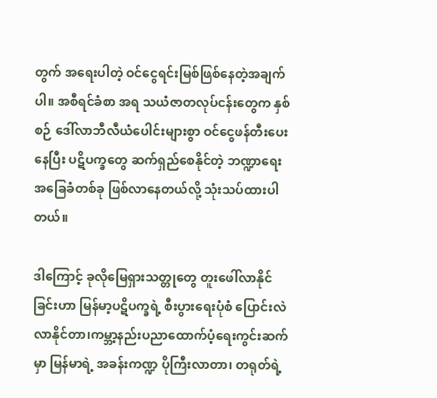တွက် အရေးပါတဲ့ ဝင်ငွေရင်းမြစ်ဖြစ်နေတဲ့အချက်ပါ။ အစီရင်ခံစာ အရ သယံဇာတလုပ်ငန်းတွေက နှစ်စဉ် ဒေါ်လာဘီလီယံပေါင်းများစွာ ဝင်ငွေဖန်တီးပေးနေပြီး ပဋိပက္ခတွေ ဆက်ရှည်စေနိုင်တဲ့ ဘဏ္ဍာရေးအခြေခံတစ်ခု ဖြစ်လာနေတယ်လို့ သုံးသပ်ထားပါတယ်။

ဒါကြောင့် ခုလိုမြေရှားသတ္တုတွေ တူးဖေါ်လာနိုင်ခြင်းဟာ မြန်မာ့ပဋိပက္ခရဲ့ စီးပွားရေးပုံစံ ပြောင်းလဲလာနိုင်တာ၊ကမ္ဘာ့နည်းပညာထောက်ပံ့ရေးကွင်းဆက်မှာ မြန်မာရဲ့ အခန်းကဏ္ဍ ပိုကြီးလာတာ၊ တရုတ်ရဲ့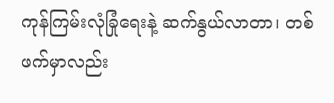ကုန်ကြမ်းလုံခြုံရေးနဲ့ ဆက်နွယ်လာတာ၊ တစ်ဖက်မှာလည်း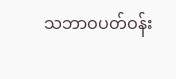သဘာဝပတ်ဝန်း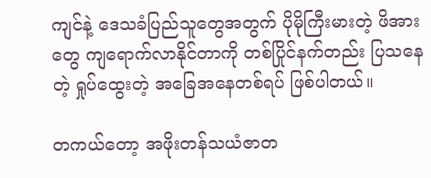ကျင်နဲ့ ဒေသခံပြည်သူတွေအတွက် ပိုမိုကြီးမားတဲ့ ဖိအားတွေ ကျရောက်လာနိုင်တာကို တစ်ပြိုင်နက်တည်း ပြသနေတဲ့ ရှုပ်ထွေးတဲ့ အခြေအနေတစ်ရပ် ဖြစ်ပါတယ်။

တကယ်တော့ အဖိုးတန်သယံဇာတ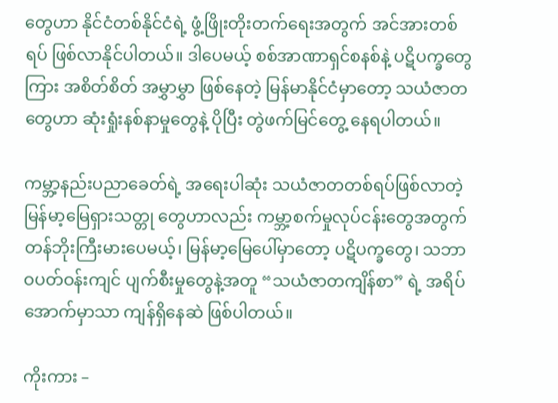တွေဟာ နိုင်ငံတစ်နိုင်ငံရဲ့ ဖွံ့ဖြိုးတိုးတက်ရေးအတွက် အင်အားတစ်ရပ် ဖြစ်လာနိုင်ပါတယ်။ ဒါပေမယ့် စစ်အာဏာရှင်စနစ်နဲ့ ပဋိပက္ခတွေကြား အစိတ်စိတ် အမွှာမွှာ ဖြစ်နေတဲ့ မြန်မာနိုင်ငံမှာတော့ သယံဇာတတွေဟာ ဆုံးရှုံးနစ်နာမှုတွေနဲ့ ပိုပြီး တွဲဖက်မြင်တွေ့ နေရပါတယ်။

ကမ္ဘာ့နည်းပညာခေတ်ရဲ့ အရေးပါဆုံး သယံဇာတတစ်ရပ်ဖြစ်လာတဲ့ မြန်မာ့မြေရှားသတ္တု တွေဟာလည်း ကမ္ဘာ့စက်မှုလုပ်ငန်းတွေအတွက် တန်ဘိုးကြီးမားပေမယ့်၊ မြန်မာ့မြေပေါ်မှာတော့ ပဋိပက္ခတွေ၊ သဘာဝပတ်ဝန်းကျင် ပျက်စီးမှုတွေနဲ့အတူ “သယံဇာတကျိန်စာ” ရဲ့ အရိပ်အောက်မှာသာ ကျန်ရှိနေဆဲ ဖြစ်ပါတယ်။

ကိုးကား –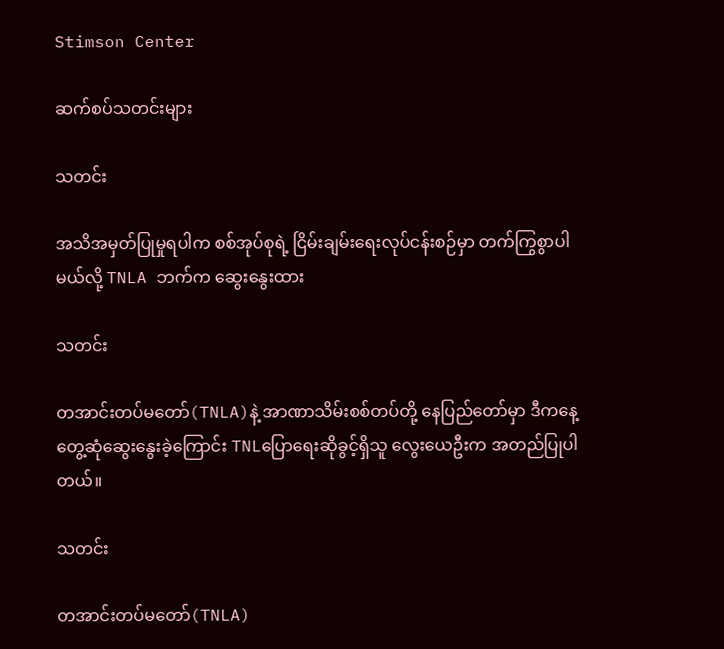Stimson Center

ဆက်စပ်သတင်းများ

သတင်း

အသိအမှတ်ပြုမှုရပါက စစ်အုပ်စုရဲ့ ငြိမ်းချမ်းရေးလုပ်ငန်းစဉ်မှာ တက်ကြွစွာပါမယ်လို့ TNLA ဘက်က ဆွေးနွေးထား

သတင်း

တအာင်းတပ်မတော်(TNLA)နဲ့ အာဏာသိမ်းစစ်တပ်တို့ နေပြည်တော်မှာ ဒီကနေ့ တွေ့ဆုံဆွေးနွေးခဲ့ကြောင်း TNLပြောရေးဆိုခွင့်ရှိသူ လွေးယေဦးက အတည်ပြုပါတယ်။

သတင်း

တအာင်းတပ်မတော်(TNLA)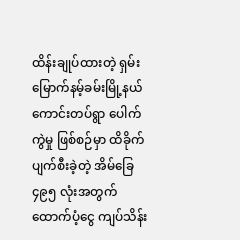ထိန်းချုပ်ထားတဲ့ ရှမ်းမြောက်နမ့်ခမ်းမြို့နယ် ကောင်းတပ်ရွာ ပေါက်ကွဲမှု ဖြစ်စဉ်မှာ ထိခိုက်ပျက်စီးခဲ့တဲ့ အိမ်ခြေ ၄၉၅ လုံးအတွက် ထောက်ပံ့ငွေ ကျပ်သိန်း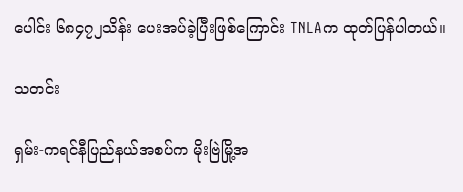ပေါင်း ၆၈၄၇၂သိန်း ပေးအပ်ခဲ့ပြီးဖြစ်ကြောင်း TNLAက ထုတ်ပြန်ပါတယ်။

သတင်း

ရှမ်း-ကရင်နီပြည်နယ်အစပ်က မိုးဗြဲမြို့အ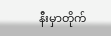နီးမှာတိုက်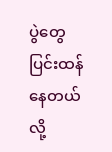ပွဲတွေ ပြင်းထန်နေတယ်လို့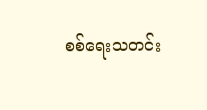စစ်ရေးသတင်း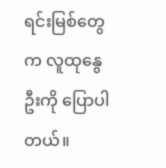ရင်းမြစ်တွေက လူထုနွေဦးကို ပြောပါတယ်။